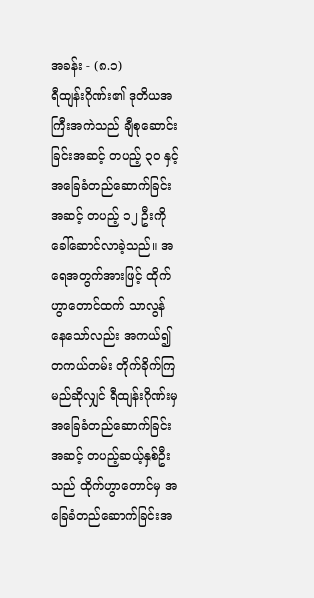အခန်း - (၈.၁)
ရီထျန်းဂိုဏ်း၏ ဒုတိယအကြီးအကဲသည် ချီစုဆောင်းခြင်းအဆင့် တပည့် ၃၀ နှင့် အခြေခံတည်ဆောက်ခြင်းအဆင့် တပည့် ၁၂ ဦးကို ခေါ်ဆောင်လာခဲ့သည်။ အရေအတွက်အားဖြင့် ထိုက်ဟွာတောင်ထက် သာလွန်နေသော်လည်း အကယ်၍ တကယ်တမ်း တိုက်ခိုက်ကြမည်ဆိုလျှင် ရီထျန်းဂိုဏ်းမှ အခြေခံတည်ဆောက်ခြင်းအဆင့် တပည့်ဆယ့်နှစ်ဦးသည် ထိုက်ဟွာတောင်မှ အခြေခံတည်ဆောက်ခြင်းအ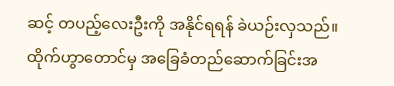ဆင့် တပည့်လေးဦးကို အနိုင်ရရန် ခဲယဉ်းလှသည်။
ထိုက်ဟွာတောင်မှ အခြေခံတည်ဆောက်ခြင်းအ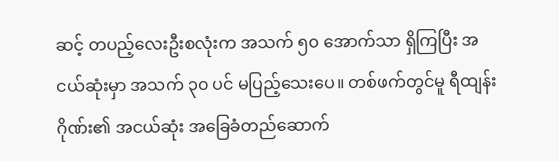ဆင့် တပည့်လေးဦးစလုံးက အသက် ၅၀ အောက်သာ ရှိကြပြီး အငယ်ဆုံးမှာ အသက် ၃၀ ပင် မပြည့်သေးပေ။ တစ်ဖက်တွင်မူ ရီထျန်းဂိုဏ်း၏ အငယ်ဆုံး အခြေခံတည်ဆောက်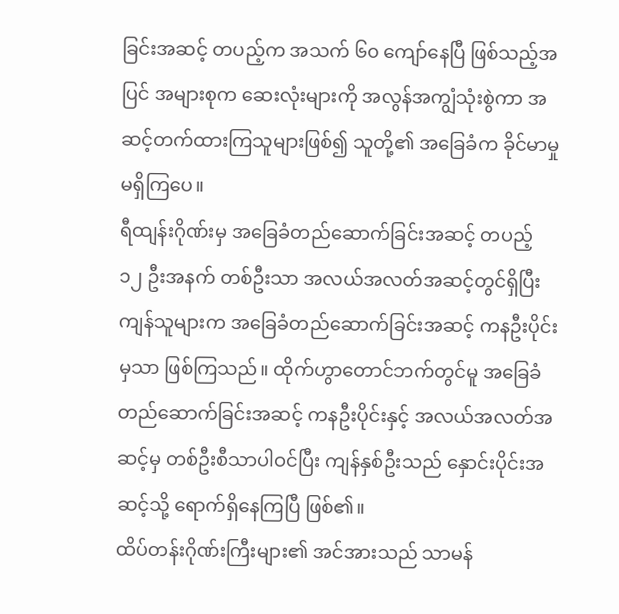ခြင်းအဆင့် တပည့်က အသက် ၆၀ ကျော်နေပြီ ဖြစ်သည့်အပြင် အများစုက ဆေးလုံးများကို အလွန်အကျွံသုံးစွဲကာ အဆင့်တက်ထားကြသူများဖြစ်၍ သူတို့၏ အခြေခံက ခိုင်မာမှုမရှိကြပေ။
ရီထျန်းဂိုဏ်းမှ အခြေခံတည်ဆောက်ခြင်းအဆင့် တပည့် ၁၂ ဦးအနက် တစ်ဦးသာ အလယ်အလတ်အဆင့်တွင်ရှိပြီး ကျန်သူများက အခြေခံတည်ဆောက်ခြင်းအဆင့် ကနဦးပိုင်းမှသာ ဖြစ်ကြသည်။ ထိုက်ဟွာတောင်ဘက်တွင်မူ အခြေခံတည်ဆောက်ခြင်းအဆင့် ကနဦးပိုင်းနှင့် အလယ်အလတ်အဆင့်မှ တစ်ဦးစီသာပါဝင်ပြီး ကျန်နှစ်ဦးသည် နှောင်းပိုင်းအဆင့်သို့ ရောက်ရှိနေကြပြီ ဖြစ်၏။
ထိပ်တန်းဂိုဏ်းကြီးများ၏ အင်အားသည် သာမန်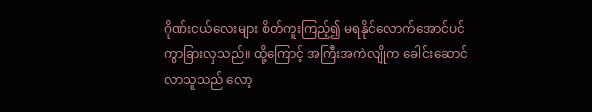ဂိုဏ်းငယ်လေးများ စိတ်ကူးကြည့်၍ မရနိုင်လောက်အောင်ပင် ကွာခြားလှသည်။ ထို့ကြောင့် အကြီးအကဲလျိုက ခေါင်းဆောင်လာသူသည် လော့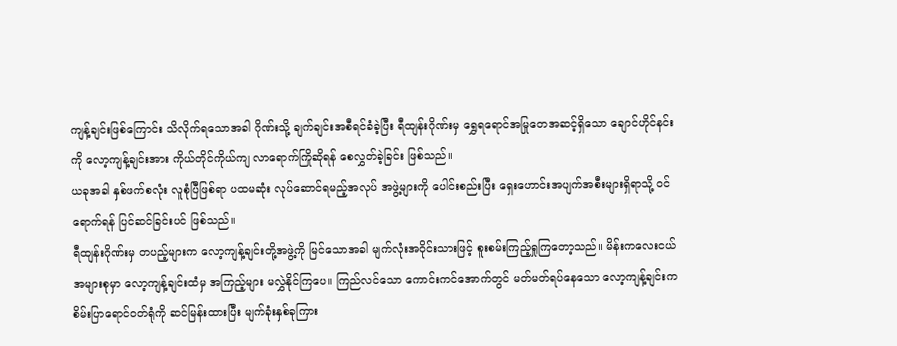ကျန့်ချင်းဖြစ်ကြောင်း သိလိုက်ရသောအခါ ဂိုဏ်းသို့ ချက်ချင်းအစီရင်ခံခဲ့ပြီး ရီထျန်းဂိုဏ်းမှ ရွှေရရောင်အမြုတေအဆင့်ရှိသော ချောင်ဟိုင်နင်းကို လော့ကျန့်ချင်းအား ကိုယ်တိုင်ကိုယ်ကျ လာရောက်ကြိုဆိုရန် စေလွှတ်ခဲ့ခြင်း ဖြစ်သည်။
ယခုအခါ နှစ်ဖက်စလုံး လူစုံပြီဖြစ်ရာ ပထမဆုံး လုပ်ဆောင်ရမည့်အလုပ် အဖွဲ့များကို ပေါင်းစည်းပြီး ရှေးဟောင်းအပျက်အစီးများရှိရာသို့ ဝင်ရောက်ရန် ပြင်ဆင်ခြင်းပင် ဖြစ်သည်။
ရီထျန်းဂိုဏ်းမှ တပည့်များက လော့ကျန့်ချင်းတို့အဖွဲ့ကို မြင်သောအခါ မျက်လုံးအဝိုင်းသားဖြင့် စူးစမ်းကြည့်ရှုကြတော့သည်။ မိန်းကလေးငယ်အများစုမှာ လော့ကျန့်ချင်းထံမှ အကြည့်များ မလွှဲနိုင်ကြပေ။ ကြည်လင်သော ကောင်းကင်အောက်တွင် မတ်မတ်ရပ်နေသော လော့ကျန့်ချင်းက စိမ်းပြာရောင်ဝတ်ရုံကို ဆင်မြန်းထားပြီး မျက်ခုံးနှစ်ခုကြား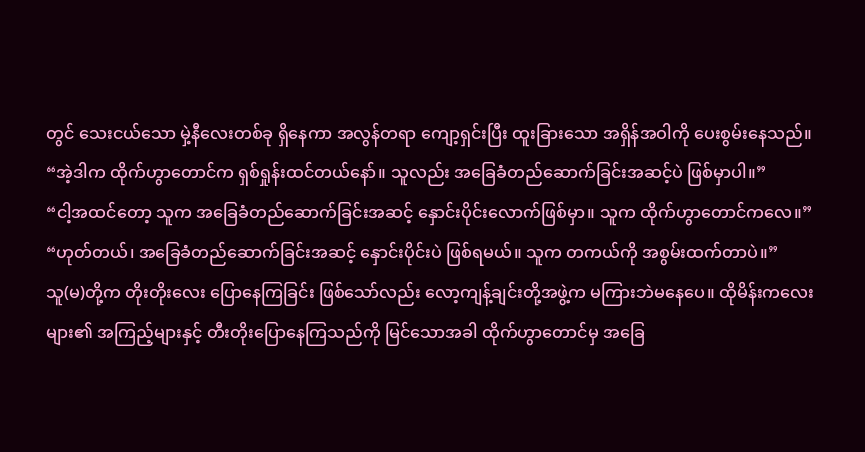တွင် သေးငယ်သော မှဲ့နီလေးတစ်ခု ရှိနေကာ အလွန်တရာ ကျော့ရှင်းပြီး ထူးခြားသော အရှိန်အဝါကို ပေးစွမ်းနေသည်။
“အဲ့ဒါက ထိုက်ဟွာတောင်က ရှစ်ရှုန်းထင်တယ်နော်။ သူလည်း အခြေခံတည်ဆောက်ခြင်းအဆင့်ပဲ ဖြစ်မှာပါ။”
“ငါ့အထင်တော့ သူက အခြေခံတည်ဆောက်ခြင်းအဆင့် နှောင်းပိုင်းလောက်ဖြစ်မှာ။ သူက ထိုက်ဟွာတောင်ကလေ။”
“ဟုတ်တယ်၊ အခြေခံတည်ဆောက်ခြင်းအဆင့် နှောင်းပိုင်းပဲ ဖြစ်ရမယ်။ သူက တကယ်ကို အစွမ်းထက်တာပဲ။”
သူ(မ)တို့က တိုးတိုးလေး ပြောနေကြခြင်း ဖြစ်သော်လည်း လော့ကျန့်ချင်းတို့အဖွဲ့က မကြားဘဲမနေပေ။ ထိုမိန်းကလေးများ၏ အကြည့်များနှင့် တီးတိုးပြောနေကြသည်ကို မြင်သောအခါ ထိုက်ဟွာတောင်မှ အခြေ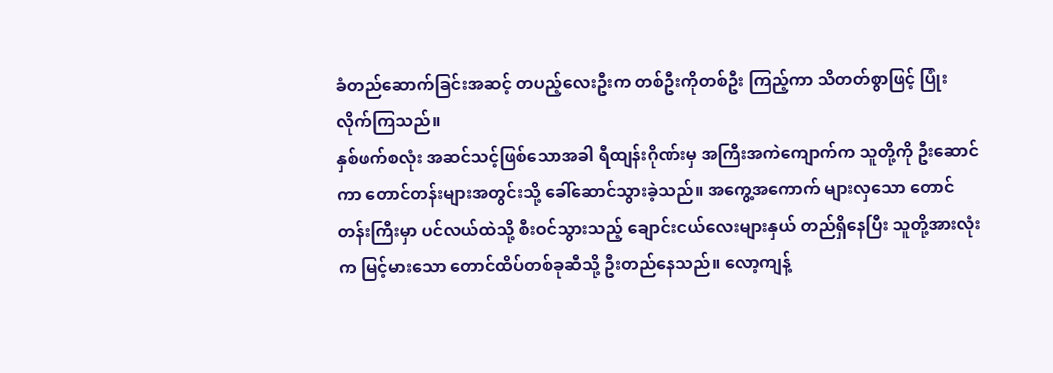ခံတည်ဆောက်ခြင်းအဆင့် တပည့်လေးဦးက တစ်ဦးကိုတစ်ဦး ကြည့်ကာ သိတတ်စွာဖြင့် ပြုံးလိုက်ကြသည်။
နှစ်ဖက်စလုံး အဆင်သင့်ဖြစ်သောအခါ ရီထျန်းဂိုဏ်းမှ အကြီးအကဲကျောက်က သူတို့ကို ဦးဆောင်ကာ တောင်တန်းများအတွင်းသို့ ခေါ်ဆောင်သွားခဲ့သည်။ အကွေ့အကောက် များလှသော တောင်တန်းကြီးမှာ ပင်လယ်ထဲသို့ စီးဝင်သွားသည့် ချောင်းငယ်လေးများနှယ် တည်ရှိနေပြီး သူတို့အားလုံးက မြင့်မားသော တောင်ထိပ်တစ်ခုဆီသို့ ဦးတည်နေသည်။ လော့ကျန့်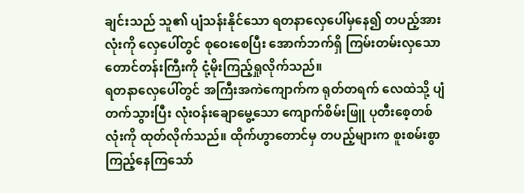ချင်းသည် သူ၏ ပျံသန်းနိုင်သော ရတနာလှေပေါ်မှနေ၍ တပည့်အားလုံးကို လှေပေါ်တွင် စုဝေးစေပြီး အောက်ဘက်ရှိ ကြမ်းတမ်းလှသော တောင်တန်းကြီးကို ငုံ့မိုးကြည့်ရှုလိုက်သည်။
ရတနာလှေပေါ်တွင် အကြီးအကဲကျောက်က ရုတ်တရက် လေထဲသို့ ပျံတက်သွားပြီး လုံးဝန်းချောမွေ့သော ကျောက်စိမ်းဖြူ ပုတီးစေ့တစ်လုံးကို ထုတ်လိုက်သည်။ ထိုက်ဟွာတောင်မှ တပည့်များက စူးစမ်းစွာ ကြည့်နေကြသော်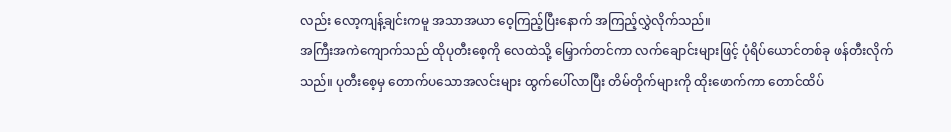လည်း လော့ကျန့်ချင်းကမူ အသာအယာ ဝေ့ကြည့်ပြီးနောက် အကြည့်လွှဲလိုက်သည်။
အကြီးအကဲကျောက်သည် ထိုပုတီးစေ့ကို လေထဲသို့ မြှောက်တင်ကာ လက်ချောင်းများဖြင့် ပုံရိပ်ယောင်တစ်ခု ဖန်တီးလိုက်သည်။ ပုတီးစေ့မှ တောက်ပသောအလင်းများ ထွက်ပေါ်လာပြီး တိမ်တိုက်များကို ထိုးဖောက်ကာ တောင်ထိပ်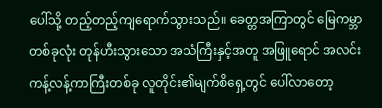ပေါ်သို့ တည့်တည့်ကျရောက်သွားသည်။ ခေတ္တအကြာတွင် မြေကမ္ဘာတစ်ခုလုံး တုန်ဟီးသွားသော အသံကြီးနှင့်အတူ အဖြူရောင် အလင်းကန့်လန့်ကာကြီးတစ်ခု လူတိုင်း၏မျက်စိရှေ့တွင် ပေါ်လာတော့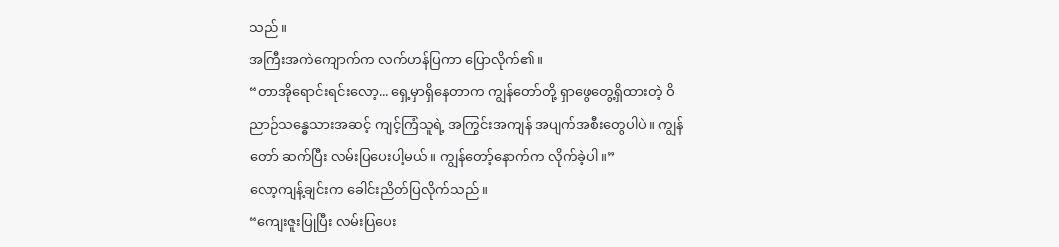သည်။
အကြီးအကဲကျောက်က လက်ဟန်ပြကာ ပြောလိုက်၏။
“တာအိုရောင်းရင်းလော့... ရှေ့မှာရှိနေတာက ကျွန်တော်တို့ ရှာဖွေတွေ့ရှိထားတဲ့ ဝိညာဉ်သန္ဓေသားအဆင့် ကျင့်ကြံသူရဲ့ အကြွင်းအကျန် အပျက်အစီးတွေပါပဲ။ ကျွန်တော် ဆက်ပြီး လမ်းပြပေးပါ့မယ်။ ကျွန်တော့်နောက်က လိုက်ခဲ့ပါ။”
လော့ကျန့်ချင်းက ခေါင်းညိတ်ပြလိုက်သည်။
“ကျေးဇူးပြုပြီး လမ်းပြပေး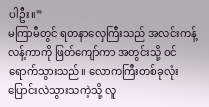ပါဦး။”
မကြာမီတွင် ရတနာလှေကြီးသည် အလင်းကန့်လန့်ကာကို ဖြတ်ကျော်ကာ အတွင်းသို့ ဝင်ရောက်သွားသည်။ လောကကြီးတစ်ခုလုံး ပြောင်းလဲသွားသကဲ့သို့ လူ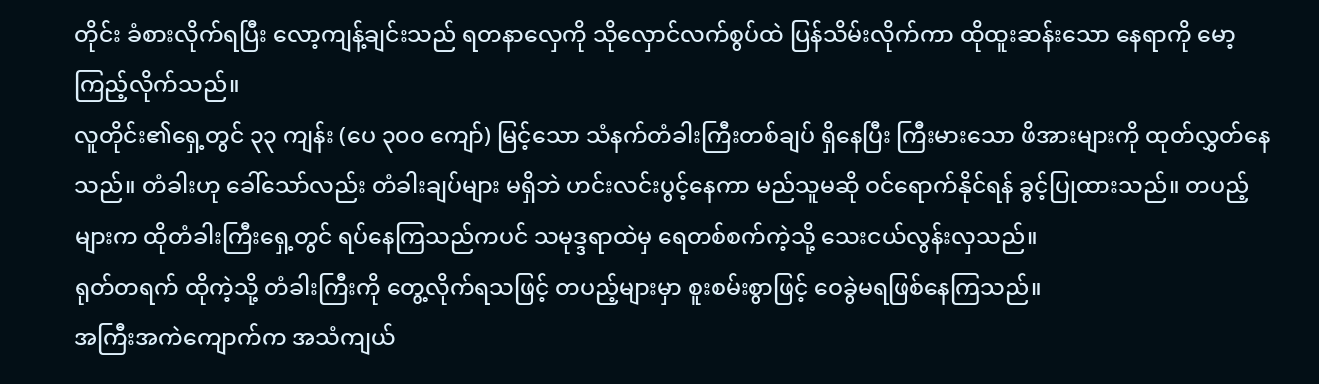တိုင်း ခံစားလိုက်ရပြီး လော့ကျန့်ချင်းသည် ရတနာလှေကို သိုလှောင်လက်စွပ်ထဲ ပြန်သိမ်းလိုက်ကာ ထိုထူးဆန်းသော နေရာကို မော့ကြည့်လိုက်သည်။
လူတိုင်း၏ရှေ့တွင် ၃၃ ကျန်း (ပေ ၃၀၀ ကျော်) မြင့်သော သံနက်တံခါးကြီးတစ်ချပ် ရှိနေပြီး ကြီးမားသော ဖိအားများကို ထုတ်လွှတ်နေသည်။ တံခါးဟု ခေါ်သော်လည်း တံခါးချပ်များ မရှိဘဲ ဟင်းလင်းပွင့်နေကာ မည်သူမဆို ဝင်ရောက်နိုင်ရန် ခွင့်ပြုထားသည်။ တပည့်များက ထိုတံခါးကြီးရှေ့တွင် ရပ်နေကြသည်ကပင် သမုဒ္ဒရာထဲမှ ရေတစ်စက်ကဲ့သို့ သေးငယ်လွန်းလှသည်။
ရုတ်တရက် ထိုကဲ့သို့ တံခါးကြီးကို တွေ့လိုက်ရသဖြင့် တပည့်များမှာ စူးစမ်းစွာဖြင့် ဝေခွဲမရဖြစ်နေကြသည်။
အကြီးအကဲကျောက်က အသံကျယ်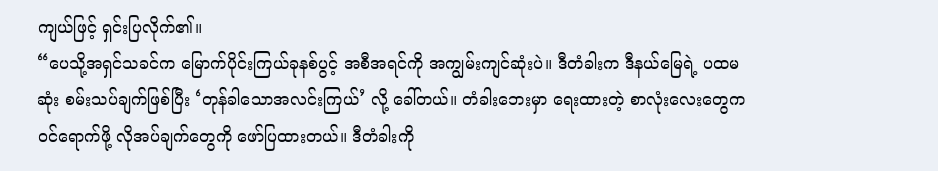ကျယ်ဖြင့် ရှင်းပြလိုက်၏။
“ပေသို့အရှင်သခင်က မြောက်ပိုင်းကြယ်ခုနစ်ပွင့် အစီအရင်ကို အကျွမ်းကျင်ဆုံးပဲ။ ဒီတံခါးက ဒီနယ်မြေရဲ့ ပထမဆုံး စမ်းသပ်ချက်ဖြစ်ပြီး ‘တုန်ခါသောအလင်းကြယ်’ လို့ ခေါ်တယ်။ တံခါးဘေးမှာ ရေးထားတဲ့ စာလုံးလေးတွေက ဝင်ရောက်ဖို့ လိုအပ်ချက်တွေကို ဖော်ပြထားတယ်။ ဒီတံခါးကို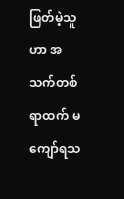ဖြတ်မဲ့သူဟာ အသက်တစ်ရာထက် မကျော်ရသ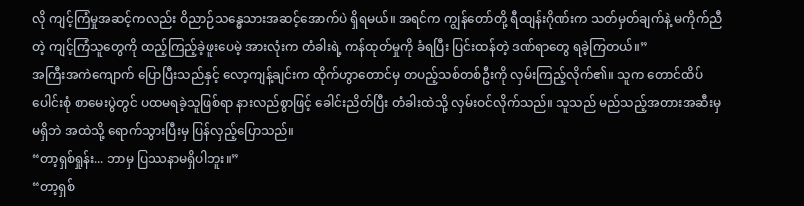လို ကျင့်ကြံမှုအဆင့်ကလည်း ဝိညာဉ်သန္ဓေသားအဆင့်အောက်ပဲ ရှိရမယ်။ အရင်က ကျွန်တော်တို့ ရီထျန်းဂိုဏ်းက သတ်မှတ်ချက်နဲ့ မကိုက်ညီတဲ့ ကျင့်ကြံသူတွေကို ထည့်ကြည့်ခဲ့ဖူးပေမဲ့ အားလုံးက တံခါးရဲ့ ကန်ထုတ်မှုကို ခံရပြီး ပြင်းထန်တဲ့ ဒဏ်ရာတွေ ရခဲ့ကြတယ်။”
အကြီးအကဲကျောက် ပြောပြီးသည်နှင့် လော့ကျန့်ချင်းက ထိုက်ဟွာတောင်မှ တပည့်သစ်တစ်ဦးကို လှမ်းကြည့်လိုက်၏။ သူက တောင်ထိပ်ပေါင်းစုံ စာမေးပွဲတွင် ပထမရခဲ့သူဖြစ်ရာ နားလည်စွာဖြင့် ခေါင်းညိတ်ပြီး တံခါးထဲသို့ လှမ်းဝင်လိုက်သည်။ သူသည် မည်သည့်အတားအဆီးမှမရှိဘဲ အထဲသို့ ရောက်သွားပြီးမှ ပြန်လှည့်ပြောသည်။
“တာ့ရှစ်ရှုန်း... ဘာမှ ပြဿနာမရှိပါဘူး။”
“တာ့ရှစ်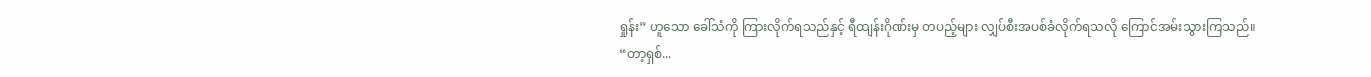ရှုန်း” ဟူသော ခေါ်သံကို ကြားလိုက်ရသည်နှင့် ရီထျန်းဂိုဏ်းမှ တပည့်များ လျှပ်စီးအပစ်ခံလိုက်ရသလို ကြောင်အမ်းသွားကြသည်။
“တာ့ရှစ်...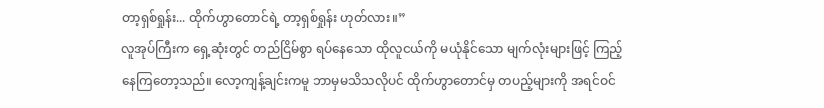တာ့ရှစ်ရှုန်း... ထိုက်ဟွာတောင်ရဲ့ တာ့ရှစ်ရှုန်း ဟုတ်လား။”
လူအုပ်ကြီးက ရှေ့ဆုံးတွင် တည်ငြိမ်စွာ ရပ်နေသော ထိုလူငယ်ကို မယုံနိုင်သော မျက်လုံးများဖြင့် ကြည့်နေကြတော့သည်။ လော့ကျန့်ချင်းကမူ ဘာမှမသိသလိုပင် ထိုက်ဟွာတောင်မှ တပည့်များကို အရင်ဝင်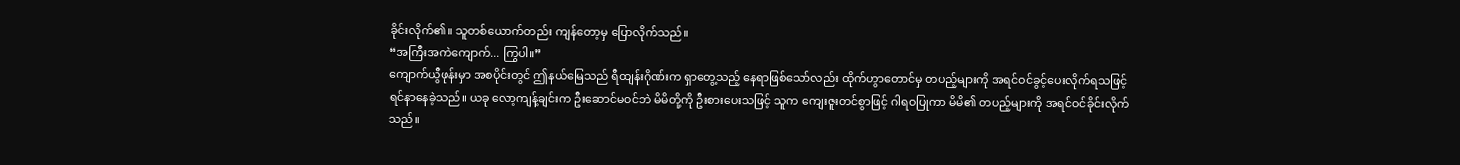ခိုင်းလိုက်၏။ သူတစ်ယောက်တည်း ကျန်တော့မှ ပြောလိုက်သည်။
“အကြီးအကဲကျောက်... ကြွပါ။”
ကျောက်ယွီဖုန်းမှာ အစပိုင်းတွင် ဤနယ်မြေသည် ရီထျန်းဂိုဏ်းက ရှာတွေ့သည့် နေရာဖြစ်သော်လည်း ထိုက်ဟွာတောင်မှ တပည့်များကို အရင်ဝင်ခွင့်ပေးလိုက်ရသဖြင့် ရင်နာနေခဲ့သည်။ ယခု လော့ကျန့်ချင်းက ဦးဆောင်မဝင်ဘဲ မိမိတို့ကို ဦးစားပေးသဖြင့် သူက ကျေးဇူးတင်စွာဖြင့် ဂါရဝပြုကာ မိမိ၏ တပည့်များကို အရင်ဝင်ခိုင်းလိုက်သည်။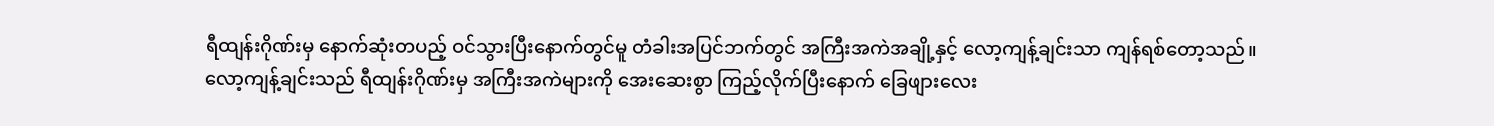ရီထျန်းဂိုဏ်းမှ နောက်ဆုံးတပည့် ဝင်သွားပြီးနောက်တွင်မူ တံခါးအပြင်ဘက်တွင် အကြီးအကဲအချို့နှင့် လော့ကျန့်ချင်းသာ ကျန်ရစ်တော့သည်။
လော့ကျန့်ချင်းသည် ရီထျန်းဂိုဏ်းမှ အကြီးအကဲများကို အေးဆေးစွာ ကြည့်လိုက်ပြီးနောက် ခြေဖျားလေး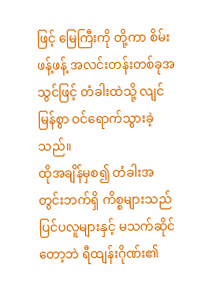ဖြင့် မြေကြီးကို တို့ကာ စိမ်းဖန့်ဖန့် အလင်းတန်းတစ်ခုအသွင်ဖြင့် တံခါးထဲသို့ လျင်မြန်စွာ ဝင်ရောက်သွားခဲ့သည်။
ထိုအချိန်မှစ၍ တံခါးအတွင်းဘက်ရှိ ကိစ္စများသည် ပြင်ပလူများနှင့် မသက်ဆိုင်တော့ဘဲ ရီထျန်းဂိုဏ်း၏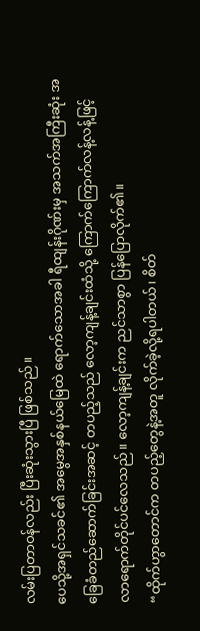လမ်းပြတာဝန်လည်း ပြီးဆုံးသွားပြီ ဖြစ်သည်။
ပေသို့အရှင်သခင်၏ အမွေအနှစ်နယ်မြေထဲ ရောက်သောအခါ ရီထျန်းဂိုဏ်းမှ အသက်အကြီးဆုံး အခြေခံတည်ဆောက်ခြင်းအဆင့် တပည့်သည် လော့ကျန့်ချင်းထံသို့ ကြောက်ကြောက်လန့်လန့်ဖြင့် လာရောက်တိုင်ပင်လေသည်။ လော့ကျန့်ချင်းက ညင်သာစွာ ပြန်ပြောလိုက်၏။
“ထိုက်ဟွာတောင်က တပည့်တွေနဲ့အတူ လိုက်ခဲ့လို့ရပါတယ်၊ စိတ်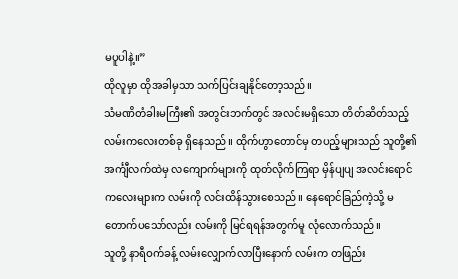မပူပါနဲ့။”
ထိုလူမှာ ထိုအခါမှသာ သက်ပြင်းချနိုင်တော့သည်။
သံမဏိတံခါးမကြီး၏ အတွင်းဘက်တွင် အလင်းမရှိသော တိတ်ဆိတ်သည့် လမ်းကလေးတစ်ခု ရှိနေသည်။ ထိုက်ဟွာတောင်မှ တပည့်များသည် သူတို့၏ အင်္ကျီလက်ထဲမှ လကျောက်များကို ထုတ်လိုက်ကြရာ မှိန်ပျပျ အလင်းရောင်ကလေးများက လမ်းကို လင်းထိန်သွားစေသည်။ နေရောင်ခြည်ကဲ့သို့ မတောက်ပသော်လည်း လမ်းကို မြင်ရရန်အတွက်မူ လုံလောက်သည်။
သူတို့ နာရီဝက်ခန့် လမ်းလျှောက်လာပြီးနောက် လမ်းက တဖြည်း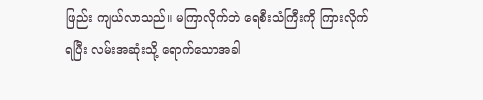ဖြည်း ကျယ်လာသည်။ မကြာလိုက်ဘဲ ရေစီးသံကြီးကို ကြားလိုက်ရပြီး လမ်းအဆုံးသို့ ရောက်သောအခါ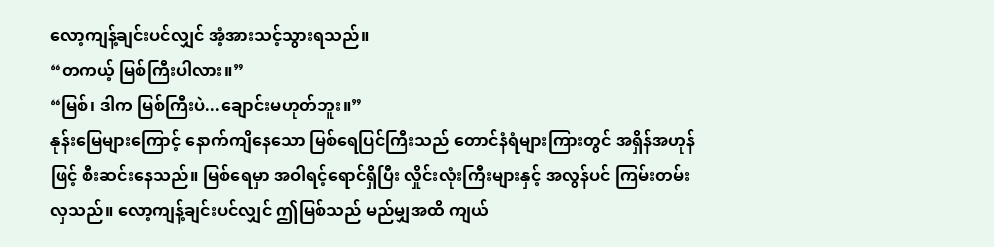လော့ကျန့်ချင်းပင်လျှင် အံ့အားသင့်သွားရသည်။
“တကယ့် မြစ်ကြီးပါလား။”
“မြစ်၊ ဒါက မြစ်ကြီးပဲ...ချောင်းမဟုတ်ဘူး။”
နုန်းမြေများကြောင့် နောက်ကျိနေသော မြစ်ရေပြင်ကြီးသည် တောင်နံရံများကြားတွင် အရှိန်အဟုန်ဖြင့် စီးဆင်းနေသည်။ မြစ်ရေမှာ အဝါရင့်ရောင်ရှိပြီး လှိုင်းလုံးကြီးများနှင့် အလွန်ပင် ကြမ်းတမ်းလှသည်။ လော့ကျန့်ချင်းပင်လျှင် ဤမြစ်သည် မည်မျှအထိ ကျယ်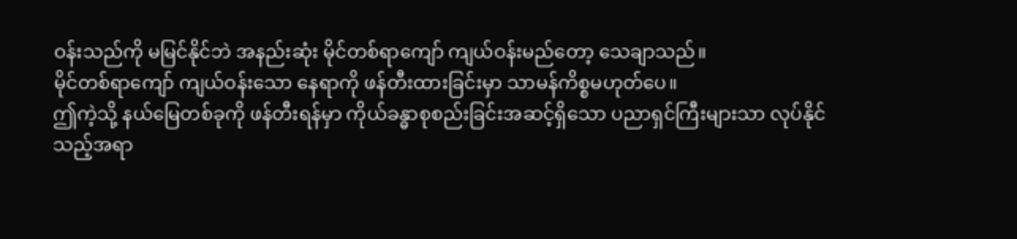ဝန်းသည်ကို မမြင်နိုင်ဘဲ အနည်းဆုံး မိုင်တစ်ရာကျော် ကျယ်ဝန်းမည်တော့ သေချာသည်။
မိုင်တစ်ရာကျော် ကျယ်ဝန်းသော နေရာကို ဖန်တီးထားခြင်းမှာ သာမန်ကိစ္စမဟုတ်ပေ။
ဤကဲ့သို့ နယ်မြေတစ်ခုကို ဖန်တီးရန်မှာ ကိုယ်ခန္ဓာစုစည်းခြင်းအဆင့်ရှိသော ပညာရှင်ကြီးများသာ လုပ်နိုင်သည့်အရာ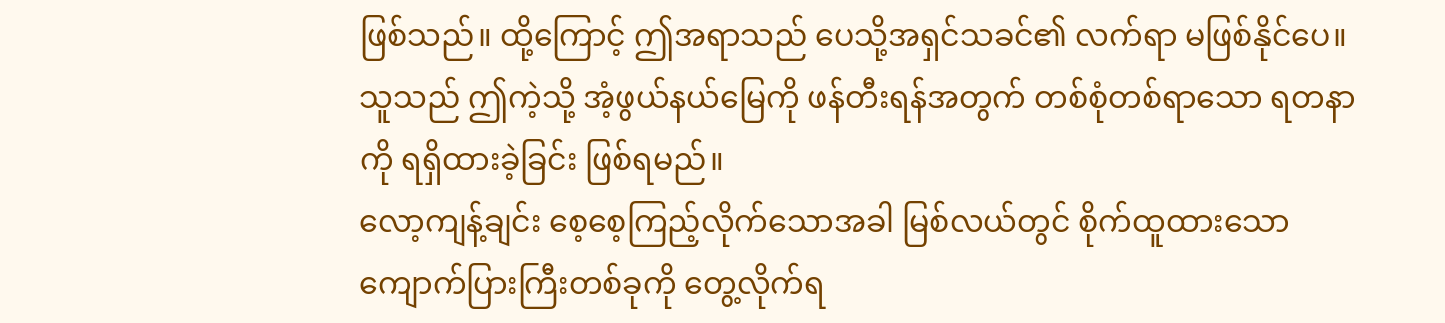ဖြစ်သည်။ ထို့ကြောင့် ဤအရာသည် ပေသို့အရှင်သခင်၏ လက်ရာ မဖြစ်နိုင်ပေ။ သူသည် ဤကဲ့သို့ အံ့ဖွယ်နယ်မြေကို ဖန်တီးရန်အတွက် တစ်စုံတစ်ရာသော ရတနာကို ရရှိထားခဲ့ခြင်း ဖြစ်ရမည်။
လော့ကျန့်ချင်း စေ့စေ့ကြည့်လိုက်သောအခါ မြစ်လယ်တွင် စိုက်ထူထားသော ကျောက်ပြားကြီးတစ်ခုကို တွေ့လိုက်ရ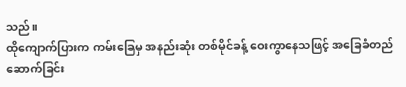သည်။
ထိုကျောက်ပြားက ကမ်းခြေမှ အနည်းဆုံး တစ်မိုင်ခန့် ဝေးကွာနေသဖြင့် အခြေခံတည်ဆောက်ခြင်း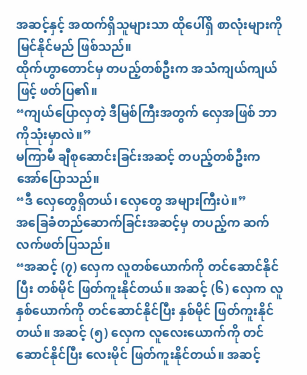အဆင့်နှင့် အထက်ရှိသူများသာ ထိုပေါ်ရှိ စာလုံးများကို မြင်နိုင်မည် ဖြစ်သည်။
ထိုက်ဟွာတောင်မှ တပည့်တစ်ဦးက အသံကျယ်ကျယ်ဖြင့် ဖတ်ပြ၏။
“ကျယ်ပြောလှတဲ့ ဒီမြစ်ကြီးအတွက် လှေအဖြစ် ဘာကိုသုံးမှာလဲ။”
မကြာမီ ချီစုဆောင်းခြင်းအဆင့် တပည့်တစ်ဦးက အော်ပြောသည်။
“ဒီ လှေတွေရှိတယ်၊ လှေတွေ အများကြီးပဲ။”
အခြေခံတည်ဆောက်ခြင်းအဆင့်မှ တပည့်က ဆက်လက်ဖတ်ပြသည်။
“အဆင့် (၇) လှေက လူတစ်ယောက်ကို တင်ဆောင်နိုင်ပြီး တစ်မိုင် ဖြတ်ကူးနိုင်တယ်။ အဆင့် (၆) လှေက လူနှစ်ယောက်ကို တင်ဆောင်နိုင်ပြီး နှစ်မိုင် ဖြတ်ကူးနိုင်တယ်။ အဆင့် (၅) လှေက လူလေးယောက်ကို တင်ဆောင်နိုင်ပြီး လေးမိုင် ဖြတ်ကူးနိုင်တယ်။ အဆင့်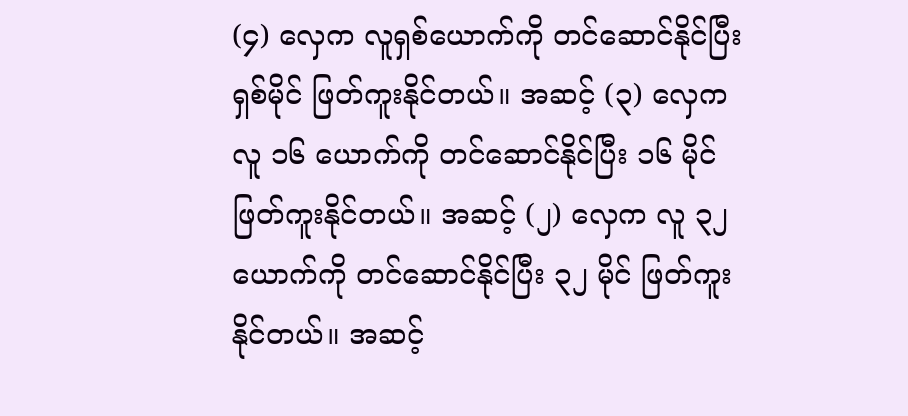(၄) လှေက လူရှစ်ယောက်ကို တင်ဆောင်နိုင်ပြီး ရှစ်မိုင် ဖြတ်ကူးနိုင်တယ်။ အဆင့် (၃) လှေက လူ ၁၆ ယောက်ကို တင်ဆောင်နိုင်ပြီး ၁၆ မိုင် ဖြတ်ကူးနိုင်တယ်။ အဆင့် (၂) လှေက လူ ၃၂ ယောက်ကို တင်ဆောင်နိုင်ပြီး ၃၂ မိုင် ဖြတ်ကူးနိုင်တယ်။ အဆင့်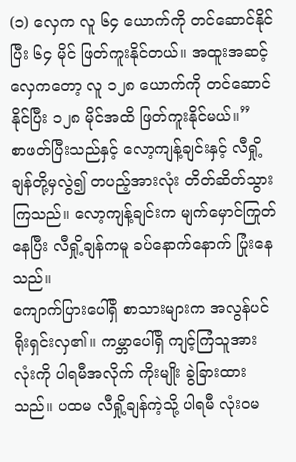(၁) လှေက လူ ၆၄ ယောက်ကို တင်ဆောင်နိုင်ပြီး ၆၄ မိုင် ဖြတ်ကူးနိုင်တယ်။ အထူးအဆင့် လှေကတော့ လူ ၁၂၈ ယောက်ကို တင်ဆောင်နိုင်ပြီး ၁၂၈ မိုင်အထိ ဖြတ်ကူးနိုင်မယ်။”
စာဖတ်ပြီးသည်နှင့် လော့ကျန့်ချင်းနှင့် လီရှို့ချန်တို့မှလွဲ၍ တပည့်အားလုံး တိတ်ဆိတ်သွားကြသည်။ လော့ကျန့်ချင်းက မျက်မှောင်ကြုတ်နေပြီး လီရှို့ချန်ကမူ ခပ်နောက်နောက် ပြုံးနေသည်။
ကျောက်ပြားပေါ်ရှိ စာသားများက အလွန်ပင် ရိုးရှင်းလှ၏။ ကမ္ဘာပေါ်ရှိ ကျင့်ကြံသူအားလုံးကို ပါရမီအလိုက် ကိုးမျိုး ခွဲခြားထားသည်။ ပထမ လီရှို့ချန်ကဲ့သို့ ပါရမီ လုံးဝမ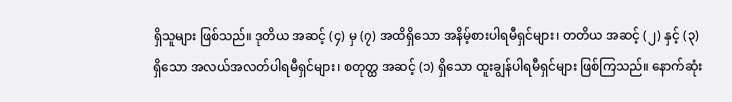ရှိသူများ ဖြစ်သည်။ ဒုတိယ အဆင့် (၄) မှ (၇) အထိရှိသော အနိမ့်စားပါရမီရှင်များ၊ တတိယ အဆင့် (၂) နှင့် (၃) ရှိသော အလယ်အလတ်ပါရမီရှင်များ၊ စတုတ္ထ အဆင့် (၁) ရှိသော ထူးချွန်ပါရမီရှင်များ ဖြစ်ကြသည်။ နောက်ဆုံး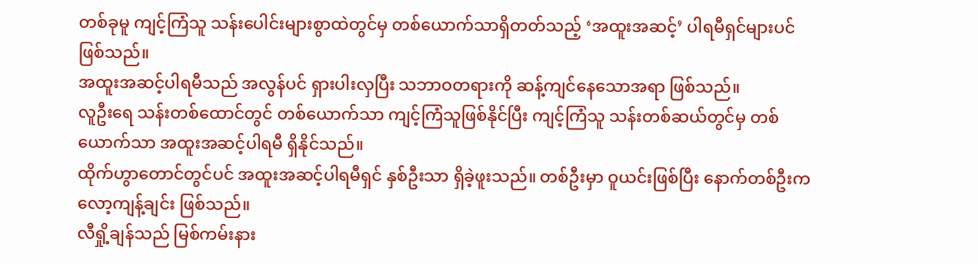တစ်ခုမူ ကျင့်ကြံသူ သန်းပေါင်းများစွာထဲတွင်မှ တစ်ယောက်သာရှိတတ်သည့် ‘အထူးအဆင့်’ ပါရမီရှင်များပင် ဖြစ်သည်။
အထူးအဆင့်ပါရမီသည် အလွန်ပင် ရှားပါးလှပြီး သဘာဝတရားကို ဆန့်ကျင်နေသောအရာ ဖြစ်သည်။
လူဦးရေ သန်းတစ်ထောင်တွင် တစ်ယောက်သာ ကျင့်ကြံသူဖြစ်နိုင်ပြီး ကျင့်ကြံသူ သန်းတစ်ဆယ်တွင်မှ တစ်ယောက်သာ အထူးအဆင့်ပါရမီ ရှိနိုင်သည်။
ထိုက်ဟွာတောင်တွင်ပင် အထူးအဆင့်ပါရမီရှင် နှစ်ဦးသာ ရှိခဲ့ဖူးသည်။ တစ်ဦးမှာ ဝူယင်းဖြစ်ပြီး နောက်တစ်ဦးက လော့ကျန့်ချင်း ဖြစ်သည်။
လီရှို့ချန်သည် မြစ်ကမ်းနား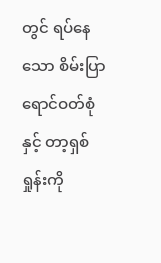တွင် ရပ်နေသော စိမ်းပြာရောင်ဝတ်စုံနှင့် တာ့ရှစ်ရှုန်းကို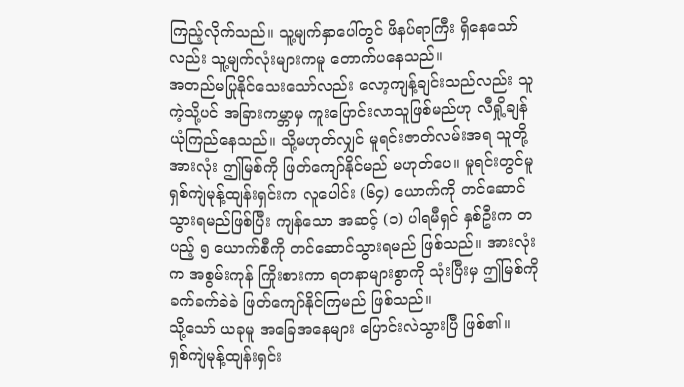ကြည့်လိုက်သည်။ သူ့မျက်နှာပေါ်တွင် ဖိနပ်ရာကြီး ရှိနေသော်လည်း သူ့မျက်လုံးများကမူ တောက်ပနေသည်။
အတည်မပြုနိုင်သေးသော်လည်း လော့ကျန့်ချင်းသည်လည်း သူကဲ့သို့ပင် အခြားကမ္ဘာမှ ကူးပြောင်းလာသူဖြစ်မည်ဟု လီရှို့ချန် ယုံကြည်နေသည်။ သို့မဟုတ်လျှင် မူရင်းဇာတ်လမ်းအရ သူတို့အားလုံး ဤမြစ်ကို ဖြတ်ကျော်နိုင်မည် မဟုတ်ပေ။ မူရင်းတွင်မူ ရှစ်ကျဲမုန့်ထျန်းရှင်းက လူပေါင်း (၆၄) ယောက်ကို တင်ဆောင်သွားရမည်ဖြစ်ပြီး ကျန်သော အဆင့် (၁) ပါရမီရှင် နှစ်ဦးက တပည့် ၅ ယောက်စီကို တင်ဆောင်သွားရမည် ဖြစ်သည်။ အားလုံးက အစွမ်းကုန် ကြိုးစားကာ ရတနာများစွာကို သုံးပြီးမှ ဤမြစ်ကို ခက်ခက်ခဲခဲ ဖြတ်ကျော်နိုင်ကြမည် ဖြစ်သည်။
သို့သော် ယခုမူ အခြေအနေများ ပြောင်းလဲသွားပြီ ဖြစ်၏။
ရှစ်ကျဲမုန့်ထျန်းရှင်း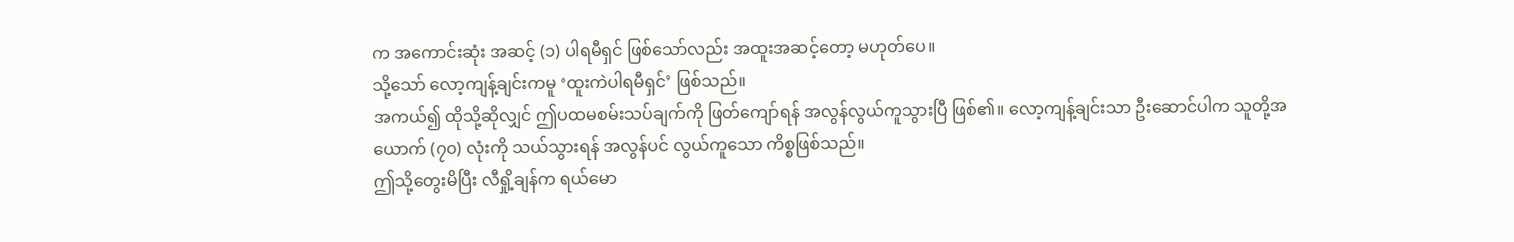က အကောင်းဆုံး အဆင့် (၁) ပါရမီရှင် ဖြစ်သော်လည်း အထူးအဆင့်တော့ မဟုတ်ပေ။
သို့သော် လော့ကျန့်ချင်းကမူ ‘ထူးကဲပါရမီရှင်’ ဖြစ်သည်။
အကယ်၍ ထိုသို့ဆိုလျှင် ဤပထမစမ်းသပ်ချက်ကို ဖြတ်ကျော်ရန် အလွန်လွယ်ကူသွားပြီ ဖြစ်၏။ လော့ကျန့်ချင်းသာ ဦးဆောင်ပါက သူတို့အယောက် (၇၀) လုံးကို သယ်သွားရန် အလွန်ပင် လွယ်ကူသော ကိစ္စဖြစ်သည်။
ဤသို့တွေးမိပြီး လီရှို့ချန်က ရယ်မော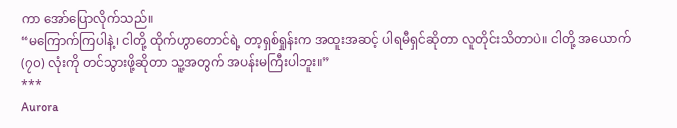ကာ အော်ပြောလိုက်သည်။
“မကြောက်ကြပါနဲ့၊ ငါတို့ ထိုက်ဟွာတောင်ရဲ့ တာ့ရှစ်ရှုန်းက အထူးအဆင့် ပါရမီရှင်ဆိုတာ လူတိုင်းသိတာပဲ။ ငါတို့ အယောက် (၇၀) လုံးကို တင်သွားဖို့ဆိုတာ သူ့အတွက် အပန်းမကြီးပါဘူး။”
***
Aurora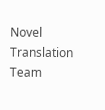Novel Translation Team